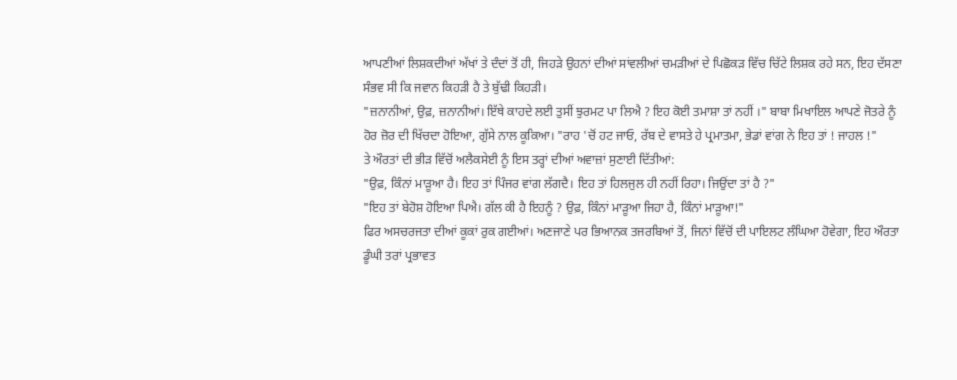ਆਪਣੀਆਂ ਲਿਸ਼ਕਦੀਆਂ ਅੱਖਾਂ ਤੇ ਦੰਦਾਂ ਤੋਂ ਹੀ, ਜਿਹੜੇ ਉਹਨਾਂ ਦੀਆਂ ਸਾਂਵਲੀਆਂ ਚਮੜੀਆਂ ਦੇ ਪਿਛੋਕੜ ਵਿੱਚ ਚਿੱਟੇ ਲਿਸ਼ਕ ਰਹੇ ਸਨ, ਇਹ ਦੱਸਣਾ ਸੰਭਵ ਸੀ ਕਿ ਜਵਾਨ ਕਿਹੜੀ ਹੈ ਤੇ ਬੁੱਢੀ ਕਿਹੜੀ।
"ਜ਼ਨਾਨੀਆਂ, ਉਫ਼, ਜ਼ਨਾਨੀਆਂ। ਇੱਥੇ ਕਾਹਦੇ ਲਈ ਤੁਸੀਂ ਝੁਰਮਟ ਪਾ ਲਿਐ ? ਇਹ ਕੋਈ ਤਮਾਸ਼ਾ ਤਾਂ ਨਹੀਂ ।" ਬਾਬਾ ਮਿਖਾਇਲ ਆਪਣੇ ਜੋਤਰੇ ਨੂੰ ਹੋਰ ਜ਼ੋਰ ਦੀ ਖਿੱਚਦਾ ਹੋਇਆ, ਗੁੱਸੇ ਨਾਲ ਕੂਕਿਆ। "ਰਾਹ 'ਚੋਂ ਹਟ ਜਾਓ, ਰੱਬ ਦੇ ਵਾਸਤੇ ਹੇ ਪ੍ਰਮਾਤਮਾ, ਭੇਡਾਂ ਵਾਂਗ ਨੇ ਇਹ ਤਾਂ ! ਜਾਹਲ !"
ਤੇ ਔਰਤਾਂ ਦੀ ਭੀੜ ਵਿੱਚੋਂ ਅਲੈਕਸੇਈ ਨੂੰ ਇਸ ਤਰ੍ਹਾਂ ਦੀਆਂ ਅਵਾਜ਼ਾਂ ਸੁਣਾਈ ਦਿੱਤੀਆਂ:
"ਉਫ਼, ਕਿੰਨਾਂ ਮਾੜੂਆ ਹੈ। ਇਹ ਤਾਂ ਪਿੰਜਰ ਵਾਂਗ ਲੱਗਦੈ। ਇਹ ਤਾਂ ਹਿਲਜੁਲ ਹੀ ਨਹੀਂ ਰਿਹਾ। ਜਿਉਂਦਾ ਤਾਂ ਹੈ ?"
"ਇਹ ਤਾਂ ਬੇਹੋਸ਼ ਹੋਇਆ ਪਿਐ। ਗੱਲ ਕੀ ਹੈ ਇਹਨੂੰ ? ਉਫ਼, ਕਿੰਨਾਂ ਮਾੜੂਆ ਜਿਹਾ ਹੈ, ਕਿੰਨਾਂ ਮਾੜੂਆ!"
ਫਿਰ ਅਸਚਰਜਤਾ ਦੀਆਂ ਕੂਕਾਂ ਰੁਕ ਗਈਆਂ। ਅਣਜਾਣੇ ਪਰ ਭਿਆਨਕ ਤਜਰਬਿਆਂ ਤੋਂ, ਜਿਨਾਂ ਵਿੱਚੋਂ ਦੀ ਪਾਇਲਟ ਲੰਘਿਆ ਹੋਵੇਗਾ, ਇਹ ਔਰਤਾ ਡੂੰਘੀ ਤਰਾਂ ਪ੍ਰਭਾਵਤ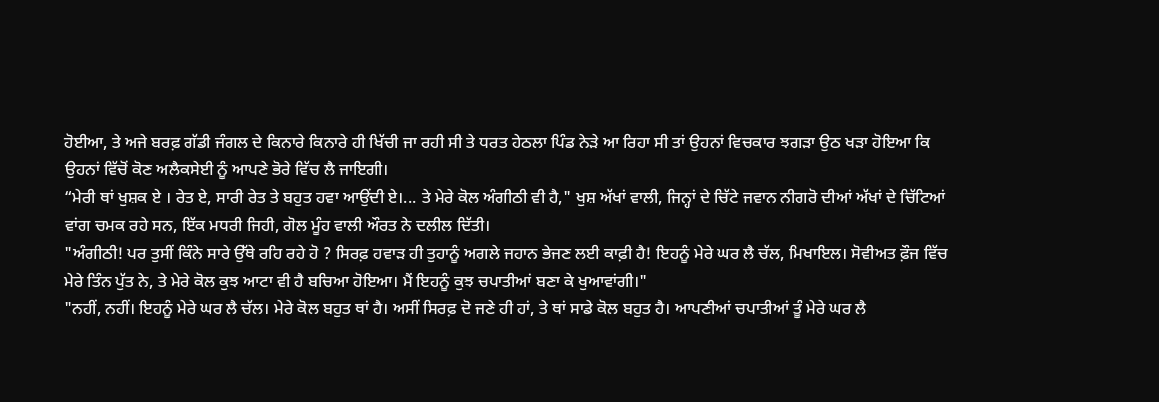ਹੋਈਆ, ਤੇ ਅਜੇ ਬਰਫ਼ ਗੱਡੀ ਜੰਗਲ ਦੇ ਕਿਨਾਰੇ ਕਿਨਾਰੇ ਹੀ ਖਿੱਚੀ ਜਾ ਰਹੀ ਸੀ ਤੇ ਧਰਤ ਹੇਠਲਾ ਪਿੰਡ ਨੇੜੇ ਆ ਰਿਹਾ ਸੀ ਤਾਂ ਉਹਨਾਂ ਵਿਚਕਾਰ ਝਗੜਾ ਉਠ ਖੜਾ ਹੋਇਆ ਕਿ ਉਹਨਾਂ ਵਿੱਚੋਂ ਕੋਣ ਅਲੈਕਸੇਈ ਨੂੰ ਆਪਣੇ ਭੋਰੇ ਵਿੱਚ ਲੈ ਜਾਇਗੀ।
“ਮੇਰੀ ਥਾਂ ਖੁਸ਼ਕ ਏ । ਰੇਤ ਏ, ਸਾਰੀ ਰੇਤ ਤੇ ਬਹੁਤ ਹਵਾ ਆਉਂਦੀ ਏ।... ਤੇ ਮੇਰੇ ਕੋਲ ਅੰਗੀਠੀ ਵੀ ਹੈ," ਖੁਸ਼ ਅੱਖਾਂ ਵਾਲੀ, ਜਿਨ੍ਹਾਂ ਦੇ ਚਿੱਟੇ ਜਵਾਨ ਨੀਗਰੋ ਦੀਆਂ ਅੱਖਾਂ ਦੇ ਚਿੱਟਿਆਂ ਵਾਂਗ ਚਮਕ ਰਹੇ ਸਨ, ਇੱਕ ਮਧਰੀ ਜਿਹੀ, ਗੋਲ ਮੂੰਹ ਵਾਲੀ ਔਰਤ ਨੇ ਦਲੀਲ ਦਿੱਤੀ।
"ਅੰਗੀਠੀ! ਪਰ ਤੁਸੀਂ ਕਿੰਨੇ ਸਾਰੇ ਉੱਥੇ ਰਹਿ ਰਹੇ ਹੋ ? ਸਿਰਫ਼ ਹਵਾੜ ਹੀ ਤੁਹਾਨੂੰ ਅਗਲੇ ਜਹਾਨ ਭੇਜਣ ਲਈ ਕਾਫ਼ੀ ਹੈ! ਇਹਨੂੰ ਮੇਰੇ ਘਰ ਲੈ ਚੱਲ, ਮਿਖਾਇਲ। ਸੋਵੀਅਤ ਫ਼ੌਜ ਵਿੱਚ ਮੇਰੇ ਤਿੰਨ ਪੁੱਤ ਨੇ, ਤੇ ਮੇਰੇ ਕੋਲ ਕੁਝ ਆਟਾ ਵੀ ਹੈ ਬਚਿਆ ਹੋਇਆ। ਮੈਂ ਇਹਨੂੰ ਕੁਝ ਚਪਾਤੀਆਂ ਬਣਾ ਕੇ ਖੁਆਵਾਂਗੀ।"
"ਨਹੀਂ, ਨਹੀਂ। ਇਹਨੂੰ ਮੇਰੇ ਘਰ ਲੈ ਚੱਲ। ਮੇਰੇ ਕੋਲ ਬਹੁਤ ਥਾਂ ਹੈ। ਅਸੀਂ ਸਿਰਫ਼ ਦੋ ਜਣੇ ਹੀ ਹਾਂ, ਤੇ ਥਾਂ ਸਾਡੇ ਕੋਲ ਬਹੁਤ ਹੈ। ਆਪਣੀਆਂ ਚਪਾਤੀਆਂ ਤੂੰ ਮੇਰੇ ਘਰ ਲੈ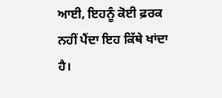ਆਈ, ਇਹਨੂੰ ਕੋਈ ਫ਼ਰਕ ਨਹੀਂ ਪੈਂਦਾ ਇਹ ਕਿੱਥੇ ਖਾਂਦਾ ਹੈ।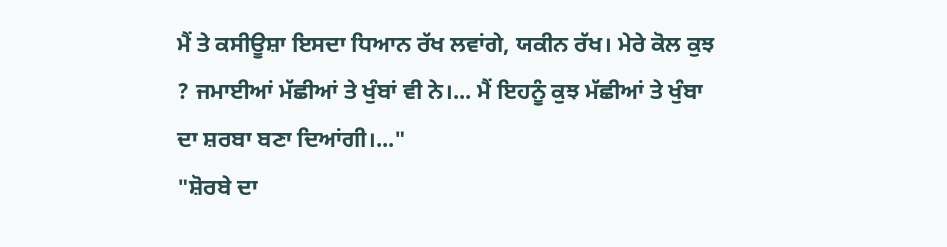ਮੈਂ ਤੇ ਕਸੀਊਸ਼ਾ ਇਸਦਾ ਧਿਆਨ ਰੱਖ ਲਵਾਂਗੇ, ਯਕੀਨ ਰੱਖ। ਮੇਰੇ ਕੋਲ ਕੁਝ ? ਜਮਾਈਆਂ ਮੱਛੀਆਂ ਤੇ ਖੁੰਬਾਂ ਵੀ ਨੇ।... ਮੈਂ ਇਹਨੂੰ ਕੁਝ ਮੱਛੀਆਂ ਤੇ ਖੁੰਬਾ ਦਾ ਸ਼ਰਬਾ ਬਣਾ ਦਿਆਂਗੀ।..."
"ਸ਼ੋਰਬੇ ਦਾ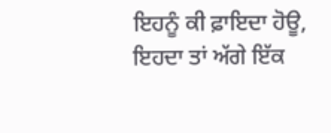ਇਹਨੂੰ ਕੀ ਫ਼ਾਇਦਾ ਹੋਊ, ਇਹਦਾ ਤਾਂ ਅੱਗੇ ਇੱਕ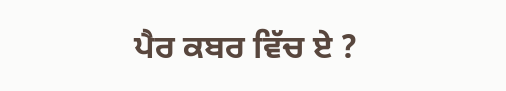ਪੈਰ ਕਬਰ ਵਿੱਚ ਏ ?